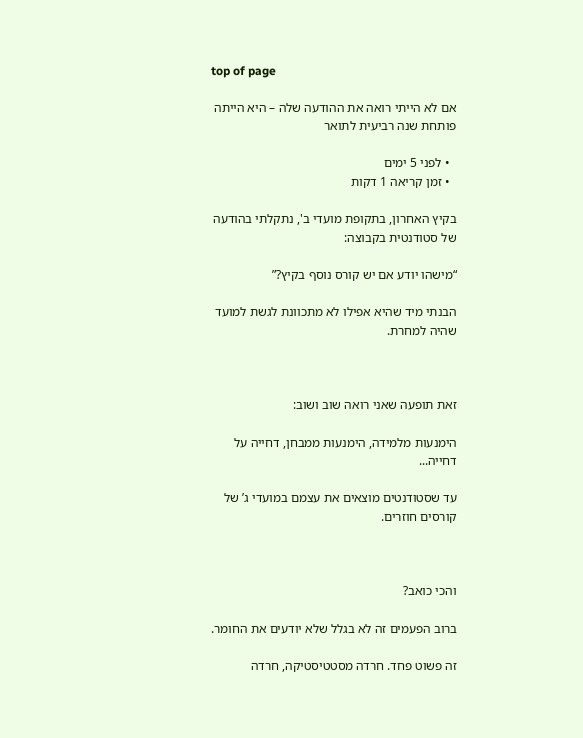top of page

אם לא הייתי רואה את ההודעה שלה – היא הייתה פותחת שנה רביעית לתואר

  • לפני 5 ימים
  • זמן קריאה 1 דקות

בקיץ האחרון, בתקופת מועדי ב', נתקלתי בהודעה של סטודנטית בקבוצה:

“מישהו יודע אם יש קורס נוסף בקיץ?”

הבנתי מיד שהיא אפילו לא מתכוונת לגשת למועד שהיה למחרת.



זאת תופעה שאני רואה שוב ושוב:

הימנעות מלמידה, הימנעות ממבחן, דחייה על דחייה...

עד שסטודנטים מוצאים את עצמם במועדי ג’ של קורסים חוזרים.



והכי כואב?

ברוב הפעמים זה לא בגלל שלא יודעים את החומר.

זה פשוט פחד. חרדה מסטטיסטיקה, חרדה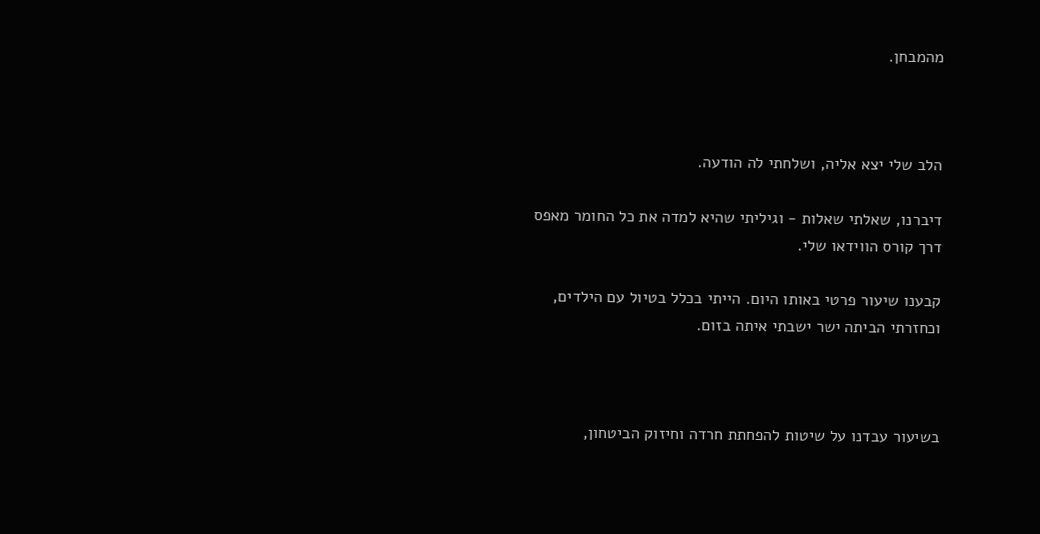מהמבחן.



הלב שלי יצא אליה, ושלחתי לה הודעה.

דיברנו, שאלתי שאלות - וגיליתי שהיא למדה את כל החומר מאפס דרך קורס הווידאו שלי.

קבענו שיעור פרטי באותו היום. הייתי בכלל בטיול עם הילדים, וכחזרתי הביתה ישר ישבתי איתה בזום.



בשיעור עבדנו על שיטות להפחתת חרדה וחיזוק הביטחון,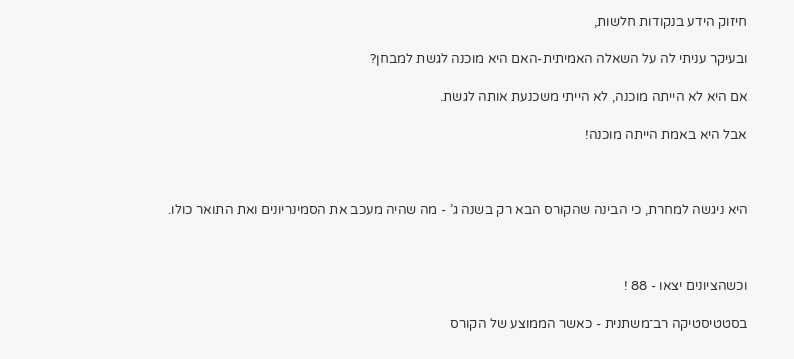חיזוק הידע בנקודות חלשות,

ובעיקר עניתי לה על השאלה האמיתית-האם היא מוכנה לגשת למבחן?

אם היא לא הייתה מוכנה, לא הייתי משכנעת אותה לגשת.

אבל היא באמת הייתה מוכנה!



היא ניגשה למחרת, כי הבינה שהקורס הבא רק בשנה ג’ - מה שהיה מעכב את הסמינריונים ואת התואר כולו.



וכשהציונים יצאו - 88 !

בסטטיסטיקה רב־משתנית - כאשר הממוצע של הקורס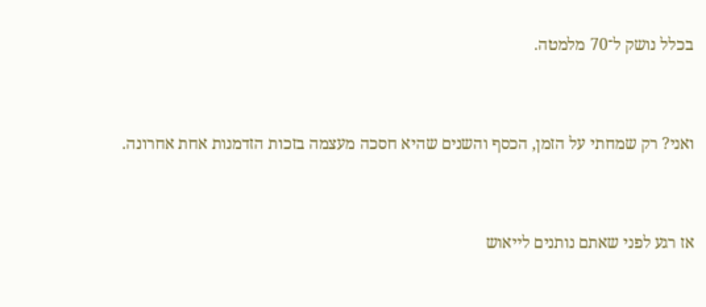בכלל נושק ל־70 מלמטה.



ואני? רק שמחתי על הזמן, הכסף והשנים שהיא חסכה מעצמה בזכות הזדמנות אחת אחרונה.



אז רגע לפני שאתם נותנים לייאוש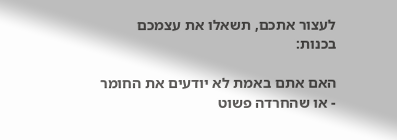לעצור אתכם, תשאלו את עצמכם בכנות:

האם אתם באמת לא יודעים את החומר - או שהחרדה פשוט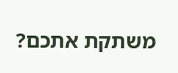משתקת אתכם?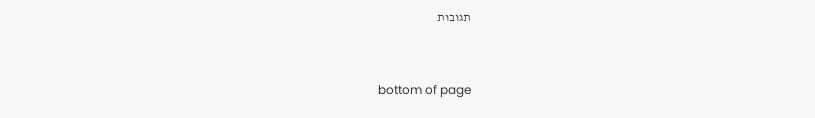תגובות


bottom of page